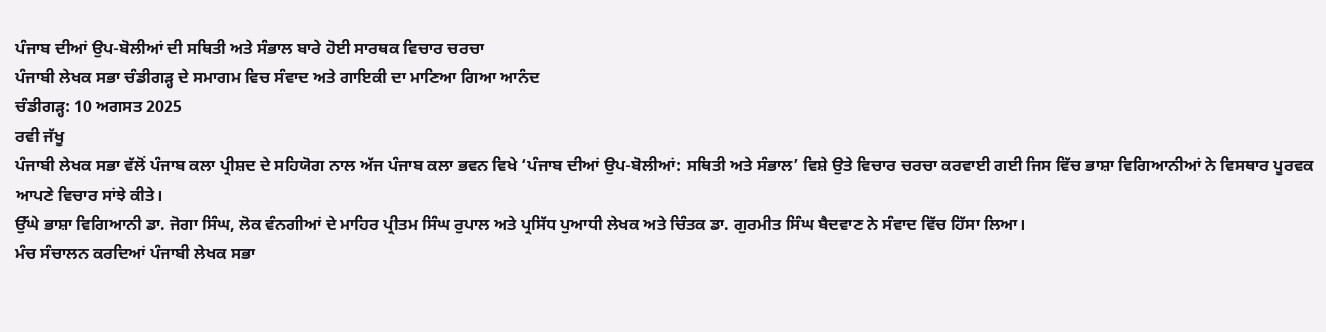ਪੰਜਾਬ ਦੀਆਂ ਉਪ-ਬੋਲੀਆਂ ਦੀ ਸਥਿਤੀ ਅਤੇ ਸੰਭਾਲ ਬਾਰੇ ਹੋਈ ਸਾਰਥਕ ਵਿਚਾਰ ਚਰਚਾ
ਪੰਜਾਬੀ ਲੇਖਕ ਸਭਾ ਚੰਡੀਗੜ੍ਹ ਦੇ ਸਮਾਗਮ ਵਿਚ ਸੰਵਾਦ ਅਤੇ ਗਾਇਕੀ ਦਾ ਮਾਣਿਆ ਗਿਆ ਆਨੰਦ
ਚੰਡੀਗੜ੍ਹ: 10 ਅਗਸਤ 2025
ਰਵੀ ਜੱਖੂ
ਪੰਜਾਬੀ ਲੇਖਕ ਸਭਾ ਵੱਲੋਂ ਪੰਜਾਬ ਕਲਾ ਪ੍ਰੀਸ਼ਦ ਦੇ ਸਹਿਯੋਗ ਨਾਲ ਅੱਜ ਪੰਜਾਬ ਕਲਾ ਭਵਨ ਵਿਖੇ ‘ਪੰਜਾਬ ਦੀਆਂ ਉਪ-ਬੋਲੀਆਂ: ਸਥਿਤੀ ਅਤੇ ਸੰਭਾਲ’ ਵਿਸ਼ੇ ਉਤੇ ਵਿਚਾਰ ਚਰਚਾ ਕਰਵਾਈ ਗਈ ਜਿਸ ਵਿੱਚ ਭਾਸ਼ਾ ਵਿਗਿਆਨੀਆਂ ਨੇ ਵਿਸਥਾਰ ਪੂਰਵਕ ਆਪਣੇ ਵਿਚਾਰ ਸਾਂਝੇ ਕੀਤੇ।
ਉੱਘੇ ਭਾਸ਼ਾ ਵਿਗਿਆਨੀ ਡਾ. ਜੋਗਾ ਸਿੰਘ, ਲੋਕ ਵੰਨਗੀਆਂ ਦੇ ਮਾਹਿਰ ਪ੍ਰੀਤਮ ਸਿੰਘ ਰੁਪਾਲ ਅਤੇ ਪ੍ਰਸਿੱਧ ਪੁਆਧੀ ਲੇਖਕ ਅਤੇ ਚਿੰਤਕ ਡਾ. ਗੁਰਮੀਤ ਸਿੰਘ ਬੈਦਵਾਣ ਨੇ ਸੰਵਾਦ ਵਿੱਚ ਹਿੱਸਾ ਲਿਆ।
ਮੰਚ ਸੰਚਾਲਨ ਕਰਦਿਆਂ ਪੰਜਾਬੀ ਲੇਖਕ ਸਭਾ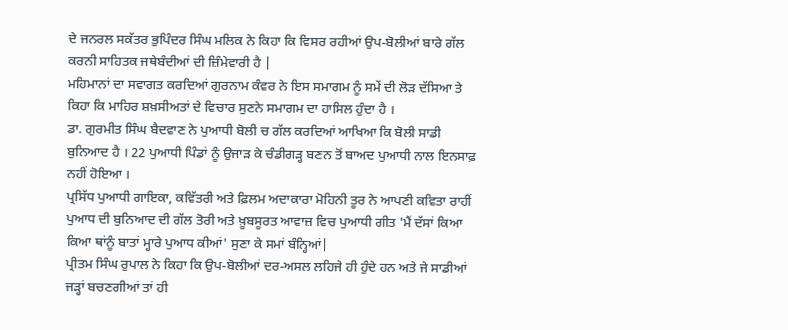ਦੇ ਜਨਰਲ ਸਕੱਤਰ ਭੁਪਿੰਦਰ ਸਿੰਘ ਮਲਿਕ ਨੇ ਕਿਹਾ ਕਿ ਵਿਸਰ ਰਹੀਆਂ ਉਪ-ਬੋਲੀਆਂ ਬਾਰੇ ਗੱਲ ਕਰਨੀ ਸਾਹਿਤਕ ਜਥੇਬੰਦੀਆਂ ਦੀ ਜ਼ਿੰਮੇਵਾਰੀ ਹੈ |
ਮਹਿਮਾਨਾਂ ਦਾ ਸਵਾਗਤ ਕਰਦਿਆਂ ਗੁਰਨਾਮ ਕੰਵਰ ਨੇ ਇਸ ਸਮਾਗਮ ਨੂੰ ਸਮੇਂ ਦੀ ਲੋੜ ਦੱਸਿਆ ਤੇ ਕਿਹਾ ਕਿ ਮਾਹਿਰ ਸ਼ਖ਼ਸੀਅਤਾਂ ਦੇ ਵਿਚਾਰ ਸੁਣਨੇ ਸਮਾਗਮ ਦਾ ਹਾਸਿਲ ਹੁੰਦਾ ਹੈ ।
ਡਾ. ਗੁਰਮੀਤ ਸਿੰਘ ਬੈਦਵਾਣ ਨੇ ਪੁਆਧੀ ਬੋਲੀ ਚ ਗੱਲ ਕਰਦਿਆਂ ਆਖਿਆ ਕਿ ਬੋਲੀ ਸਾਡੀ ਬੁਨਿਆਦ ਹੈ । 22 ਪੁਆਧੀ ਪਿੰਡਾਂ ਨੂੰ ਉਜਾੜ ਕੇ ਚੰਡੀਗੜ੍ਹ ਬਣਨ ਤੋਂ ਬਾਅਦ ਪੁਆਧੀ ਨਾਲ ਇਨਸਾਫ਼ ਨਹੀਂ ਹੋਇਆ ।
ਪ੍ਰਸਿੱਧ ਪੁਆਧੀ ਗਾਇਕਾ, ਕਵਿੱਤਰੀ ਅਤੇ ਫ਼ਿਲਮ ਅਦਾਕਾਰਾ ਮੋਹਿਨੀ ਤੂਰ ਨੇ ਆਪਣੀ ਕਵਿਤਾ ਰਾਹੀਂ ਪੁਆਧ ਦੀ ਬੁਨਿਆਦ ਦੀ ਗੱਲ ਤੋਰੀ ਅਤੇ ਖ਼ੂਬਸੂਰਤ ਆਵਾਜ਼ ਵਿਚ ਪੁਆਧੀ ਗੀਤ 'ਮੈਂ ਦੱਸਾਂ ਕਿਆ ਕਿਆ ਥਾਂਨੂੰ ਬਾਤਾਂ ਮ੍ਹਾਰੇ ਪੁਆਧ ਕੀਆਂ' ਸੁਣਾ ਕੇ ਸਮਾਂ ਬੰਨ੍ਹਿਆਂ|
ਪ੍ਰੀਤਮ ਸਿੰਘ ਰੁਪਾਲ ਨੇ ਕਿਹਾ ਕਿ ਉਪ-ਬੋਲੀਆਂ ਦਰ-ਅਸਲ ਲਹਿਜੇ ਹੀ ਹੁੰਦੇ ਹਨ ਅਤੇ ਜੇ ਸਾਡੀਆਂ ਜੜ੍ਹਾਂ ਬਚਣਗੀਆਂ ਤਾਂ ਹੀ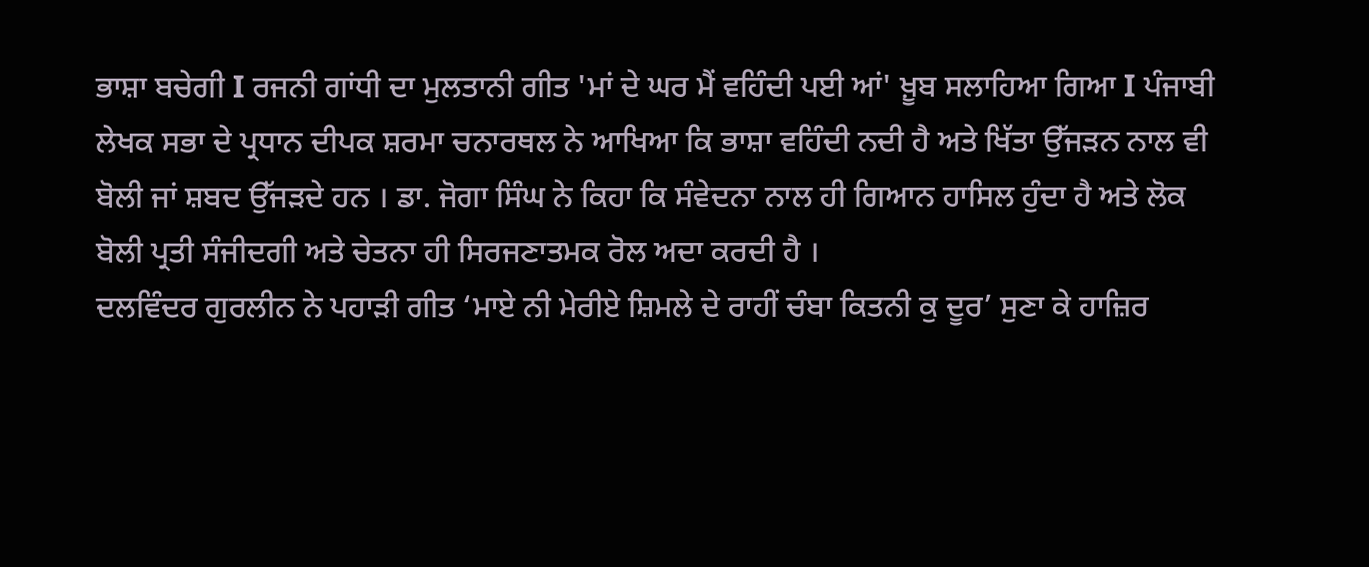ਭਾਸ਼ਾ ਬਚੇਗੀ I ਰਜਨੀ ਗਾਂਧੀ ਦਾ ਮੁਲਤਾਨੀ ਗੀਤ 'ਮਾਂ ਦੇ ਘਰ ਮੈਂ ਵਹਿੰਦੀ ਪਈ ਆਂ' ਖ਼ੂਬ ਸਲਾਹਿਆ ਗਿਆ I ਪੰਜਾਬੀ ਲੇਖਕ ਸਭਾ ਦੇ ਪ੍ਰਧਾਨ ਦੀਪਕ ਸ਼ਰਮਾ ਚਨਾਰਥਲ ਨੇ ਆਖਿਆ ਕਿ ਭਾਸ਼ਾ ਵਹਿੰਦੀ ਨਦੀ ਹੈ ਅਤੇ ਖਿੱਤਾ ਉੱਜੜਨ ਨਾਲ ਵੀ ਬੋਲੀ ਜਾਂ ਸ਼ਬਦ ਉੱਜੜਦੇ ਹਨ । ਡਾ. ਜੋਗਾ ਸਿੰਘ ਨੇ ਕਿਹਾ ਕਿ ਸੰਵੇਦਨਾ ਨਾਲ ਹੀ ਗਿਆਨ ਹਾਸਿਲ ਹੁੰਦਾ ਹੈ ਅਤੇ ਲੋਕ ਬੋਲੀ ਪ੍ਰਤੀ ਸੰਜੀਦਗੀ ਅਤੇ ਚੇਤਨਾ ਹੀ ਸਿਰਜਣਾਤਮਕ ਰੋਲ ਅਦਾ ਕਰਦੀ ਹੈ ।
ਦਲਵਿੰਦਰ ਗੁਰਲੀਨ ਨੇ ਪਹਾੜੀ ਗੀਤ ‘ਮਾਏ ਨੀ ਮੇਰੀਏ ਸ਼ਿਮਲੇ ਦੇ ਰਾਹੀਂ ਚੰਬਾ ਕਿਤਨੀ ਕੁ ਦੂਰ’ ਸੁਣਾ ਕੇ ਹਾਜ਼ਿਰ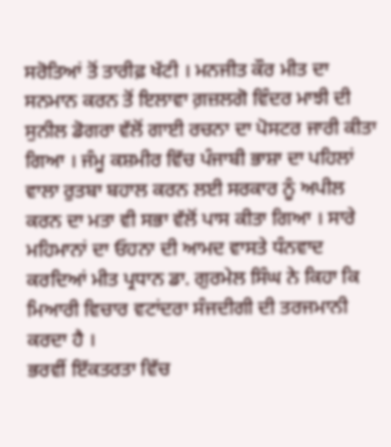ਸਰੋਤਿਆਂ ਤੋਂ ਤਾਰੀਫ਼ ਖੱਟੀ । ਮਨਜੀਤ ਕੌਰ ਮੀਤ ਦਾ ਸਨਮਾਨ ਕਰਨ ਤੋਂ ਇਲਾਵਾ ਗ਼ਜ਼ਲਗੋ ਵਿੰਦਰ ਮਾਝੀ ਦੀ ਸੁਨੀਲ ਡੋਗਰਾ ਵੱਲੋਂ ਗਾਈ ਰਚਨਾ ਦਾ ਪੋਸਟਰ ਜਾਰੀ ਕੀਤਾ ਗਿਆ । ਜੰਮੂ ਕਸ਼ਮੀਰ ਵਿੱਚ ਪੰਜਾਬੀ ਭਾਸ਼ਾ ਦਾ ਪਹਿਲਾਂ ਵਾਲਾ ਰੁਤਬਾ ਬਹਾਲ ਕਰਨ ਲਈ ਸਰਕਾਰ ਨੂੰ ਅਪੀਲ ਕਰਨ ਦਾ ਮਤਾ ਵੀ ਸਭਾ ਵੱਲੋਂ ਪਾਸ ਕੀਤਾ ਗਿਆ । ਸਾਰੇ ਮਹਿਮਾਨਾਂ ਦਾ ਓਹਨਾ ਦੀ ਆਮਦ ਵਾਸਤੇ ਧੰਨਵਾਦ ਕਰਦਿਆਂ ਮੀਤ ਪ੍ਰਧਾਨ ਡਾ. ਗੁਰਮੇਲ ਸਿੰਘ ਨੇ ਕਿਹਾ ਕਿ ਮਿਆਰੀ ਵਿਚਾਰ ਵਟਾਂਦਰਾ ਸੰਜਦੀਗੀ ਦੀ ਤਰਜਮਾਨੀ ਕਰਦਾ ਹੈ ।
ਭਰਵੀਂ ਇੱਕਤਰਤਾ ਵਿੱਚ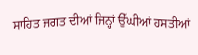ਸਾਹਿਤ ਜਗਤ ਦੀਆਂ ਜਿਨ੍ਹਾਂ ਉੱਘੀਆਂ ਹਸਤੀਆਂ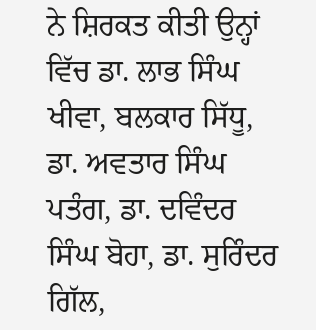ਨੇ ਸ਼ਿਰਕਤ ਕੀਤੀ ਉਨ੍ਹਾਂ ਵਿੱਚ ਡਾ. ਲਾਭ ਸਿੰਘ ਖੀਵਾ, ਬਲਕਾਰ ਸਿੱਧੂ, ਡਾ. ਅਵਤਾਰ ਸਿੰਘ ਪਤੰਗ, ਡਾ. ਦਵਿੰਦਰ ਸਿੰਘ ਬੋਹਾ, ਡਾ. ਸੁਰਿੰਦਰ ਗਿੱਲ,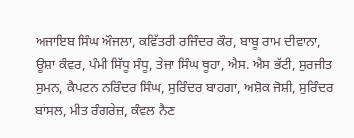ਅਜਾਇਬ ਸਿੰਘ ਔਜਲਾ, ਕਵਿੱਤਰੀ ਰਜਿੰਦਰ ਕੌਰ, ਬਾਬੂ ਰਾਮ ਦੀਵਾਨਾ, ਊਸ਼ਾ ਕੰਵਰ, ਪੰਮੀ ਸਿੱਧੂ ਸੰਧੂ, ਤੇਜਾ ਸਿੰਘ ਥੂਹਾ, ਐਸ. ਐਸ ਭੱਟੀ, ਸੁਰਜੀਤ ਸੁਮਨ, ਕੈਪਟਨ ਨਰਿੰਦਰ ਸਿੰਘ, ਸੁਰਿੰਦਰ ਬਾਹਗਾ, ਅਸ਼ੋਕ ਜੋਸ਼ੀ, ਸੁਰਿੰਦਰ ਬਾਂਸਲ, ਮੀਤ ਰੰਗਰੇਜ਼, ਕੰਵਲ ਨੈਣ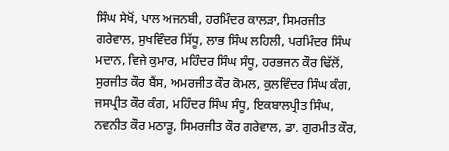ਸਿੰਘ ਸੇਖੋਂ, ਪਾਲ ਅਜਨਬੀ, ਹਰਮਿੰਦਰ ਕਾਲੜਾ, ਸਿਮਰਜੀਤ ਗਰੇਵਾਲ, ਸੁਖਵਿੰਦਰ ਸਿੱਧੂ, ਲਾਭ ਸਿੰਘ ਲਹਿਲੀ, ਪਰਮਿੰਦਰ ਸਿੰਘ ਮਦਾਨ, ਵਿਜੇ ਕੁਮਾਰ, ਮਹਿੰਦਰ ਸਿੰਘ ਸੰਧੂ, ਹਰਭਜਨ ਕੌਰ ਢਿੱਲੋਂ, ਸੁਰਜੀਤ ਕੌਰ ਬੈਂਸ, ਅਮਰਜੀਤ ਕੌਰ ਕੋਮਲ, ਕੁਲਵਿੰਦਰ ਸਿੰਘ ਕੰਗ, ਜਸਪ੍ਰੀਤ ਕੌਰ ਕੰਗ, ਮਹਿੰਦਰ ਸਿੰਘ ਸੰਧੂ, ਇਕਬਾਲਪ੍ਰੀਤ ਸਿੰਘ, ਨਵਨੀਤ ਕੌਰ ਮਠਾੜੂ, ਸਿਮਰਜੀਤ ਕੌਰ ਗਰੇਵਾਲ, ਡਾ. ਗੁਰਮੀਤ ਕੌਰ,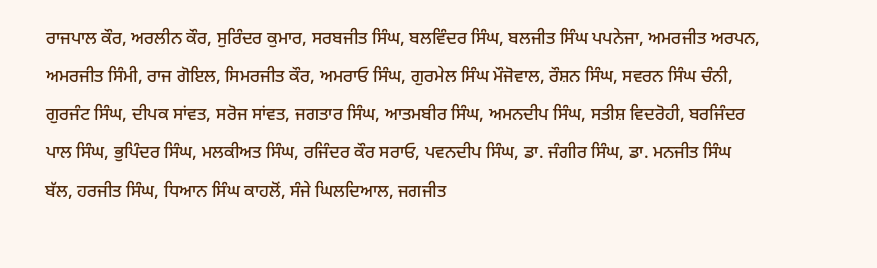ਰਾਜਪਾਲ ਕੌਰ, ਅਰਲੀਨ ਕੌਰ, ਸੁਰਿੰਦਰ ਕੁਮਾਰ, ਸਰਬਜੀਤ ਸਿੰਘ, ਬਲਵਿੰਦਰ ਸਿੰਘ, ਬਲਜੀਤ ਸਿੰਘ ਪਪਨੇਜਾ, ਅਮਰਜੀਤ ਅਰਪਨ, ਅਮਰਜੀਤ ਸਿੰਮੀ, ਰਾਜ ਗੋਇਲ, ਸਿਮਰਜੀਤ ਕੌਰ, ਅਮਰਾਓ ਸਿੰਘ, ਗੁਰਮੇਲ ਸਿੰਘ ਮੌਜੋਵਾਲ, ਰੌਸ਼ਨ ਸਿੰਘ, ਸਵਰਨ ਸਿੰਘ ਚੰਨੀ, ਗੁਰਜੰਟ ਸਿੰਘ, ਦੀਪਕ ਸਾਂਵਤ, ਸਰੋਜ ਸਾਂਵਤ, ਜਗਤਾਰ ਸਿੰਘ, ਆਤਮਬੀਰ ਸਿੰਘ, ਅਮਨਦੀਪ ਸਿੰਘ, ਸਤੀਸ਼ ਵਿਦਰੋਹੀ, ਬਰਜਿੰਦਰ ਪਾਲ ਸਿੰਘ, ਭੁਪਿੰਦਰ ਸਿੰਘ, ਮਲਕੀਅਤ ਸਿੰਘ, ਰਜਿੰਦਰ ਕੌਰ ਸਰਾਓ, ਪਵਨਦੀਪ ਸਿੰਘ, ਡਾ. ਜੰਗੀਰ ਸਿੰਘ, ਡਾ. ਮਨਜੀਤ ਸਿੰਘ ਬੱਲ, ਹਰਜੀਤ ਸਿੰਘ, ਧਿਆਨ ਸਿੰਘ ਕਾਹਲੋਂ, ਸੰਜੇ ਘਿਲਦਿਆਲ, ਜਗਜੀਤ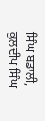ਸਿੰਘ ਬਡਾਲੀ, ਕੁਲਦੀਪ ਸਿੰਘ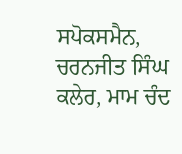ਸਪੋਕਸਮੈਨ, ਚਰਨਜੀਤ ਸਿੰਘ ਕਲੇਰ, ਮਾਮ ਚੰਦ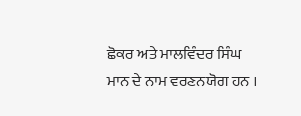ਛੋਕਰ ਅਤੇ ਮਾਲਵਿੰਦਰ ਸਿੰਘ ਮਾਨ ਦੇ ਨਾਮ ਵਰਣਨਯੋਗ ਹਨ ।